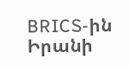BRICS-ին Իրանի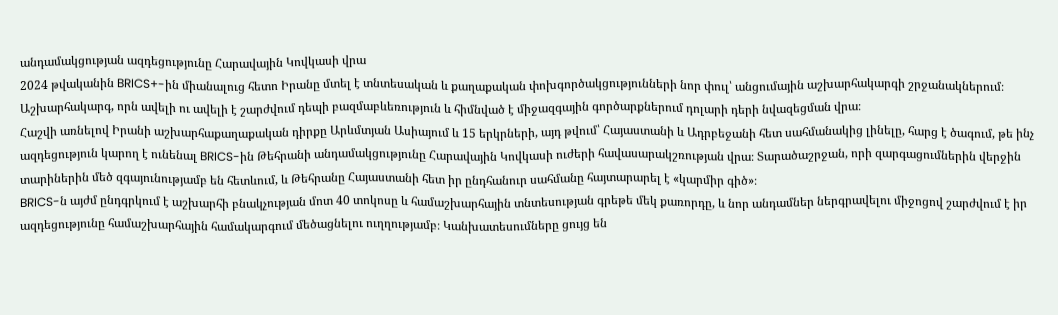անդամակցության ազդեցությունը Հարավային Կովկասի վրա
2024 թվականին BRICS+-ին միանալուց հետո Իրանը մտել է տնտեսական և քաղաքական փոխգործակցությունների նոր փուլ՝ անցումային աշխարհակարգի շրջանակներում։ Աշխարհակարգ, որն ավելի ու ավելի է շարժվում դեպի բազմաբևեռություն և հիմնված է միջազգային գործարքներում դոլարի դերի նվազեցման վրա։
Հաշվի առնելով Իրանի աշխարհաքաղաքական դիրքը Արևմտյան Ասիայում և 15 երկրների, այդ թվում՝ Հայաստանի և Ադրբեջանի հետ սահմանակից լինելը, հարց է ծագում, թե ինչ ազդեցություն կարող է ունենալ BRICS-ին Թեհրանի անդամակցությունը Հարավային Կովկասի ուժերի հավասարակշռության վրա։ Տարածաշրջան, որի զարգացումներին վերջին տարիներին մեծ զգայունությամբ են հետևում, և Թեհրանը Հայաստանի հետ իր ընդհանուր սահմանը հայտարարել է «կարմիր գիծ»։
BRICS-ն այժմ ընդգրկում է աշխարհի բնակչության մոտ 40 տոկոսը և համաշխարհային տնտեսության գրեթե մեկ քառորդը, և նոր անդամներ ներգրավելու միջոցով շարժվում է իր ազդեցությունը համաշխարհային համակարգում մեծացնելու ուղղությամբ։ Կանխատեսումները ցույց են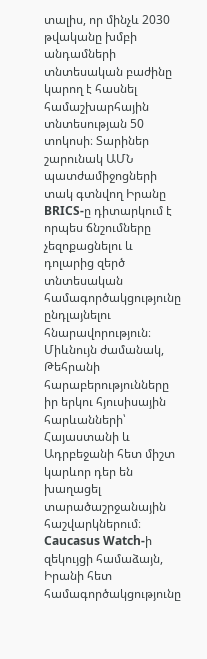տալիս, որ մինչև 2030 թվականը խմբի անդամների տնտեսական բաժինը կարող է հասնել համաշխարհային տնտեսության 50 տոկոսի։ Տարիներ շարունակ ԱՄՆ պատժամիջոցների տակ գտնվող Իրանը BRICS-ը դիտարկում է որպես ճնշումները չեզոքացնելու և դոլարից զերծ տնտեսական համագործակցությունը ընդլայնելու հնարավորություն։
Միևնույն ժամանակ, Թեհրանի հարաբերությունները իր երկու հյուսիսային հարևանների՝ Հայաստանի և Ադրբեջանի հետ միշտ կարևոր դեր են խաղացել տարածաշրջանային հաշվարկներում։ Caucasus Watch-ի զեկույցի համաձայն, Իրանի հետ համագործակցությունը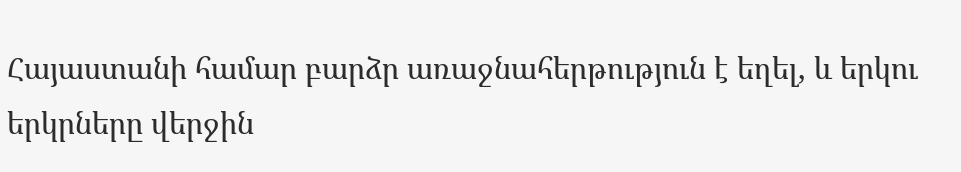Հայաստանի համար բարձր առաջնահերթություն է եղել, և երկու երկրները վերջին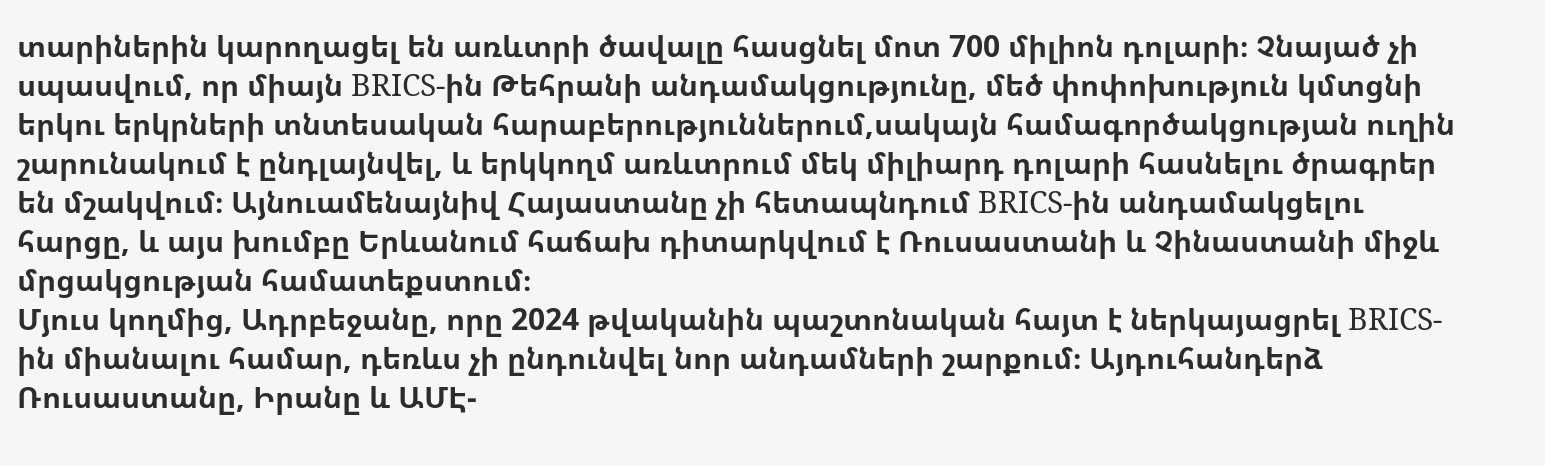տարիներին կարողացել են առևտրի ծավալը հասցնել մոտ 700 միլիոն դոլարի։ Չնայած չի սպասվում, որ միայն BRICS-ին Թեհրանի անդամակցությունը, մեծ փոփոխություն կմտցնի երկու երկրների տնտեսական հարաբերություններում,սակայն համագործակցության ուղին շարունակում է ընդլայնվել, և երկկողմ առևտրում մեկ միլիարդ դոլարի հասնելու ծրագրեր են մշակվում։ Այնուամենայնիվ Հայաստանը չի հետապնդում BRICS-ին անդամակցելու հարցը, և այս խումբը Երևանում հաճախ դիտարկվում է Ռուսաստանի և Չինաստանի միջև մրցակցության համատեքստում։
Մյուս կողմից, Ադրբեջանը, որը 2024 թվականին պաշտոնական հայտ է ներկայացրել BRICS-ին միանալու համար, դեռևս չի ընդունվել նոր անդամների շարքում։ Այդուհանդերձ Ռուսաստանը, Իրանը և ԱՄԷ-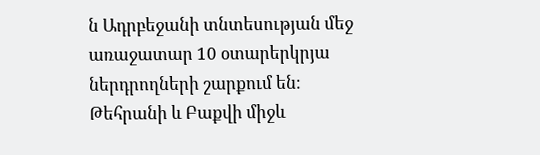ն Ադրբեջանի տնտեսության մեջ առաջատար 10 օտարերկրյա ներդրողների շարքում են։ Թեհրանի և Բաքվի միջև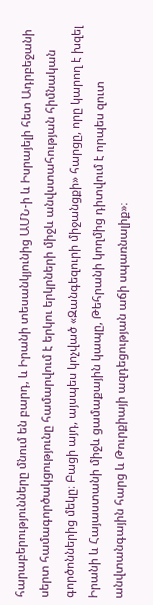հարաբերությունները մնում են բարդ, և Իրանի տեսանկյունից ԱՄՆ-ի և Իսրայելի հետ Ադրբեջանի սերտ համագործակցությունը համարվում է երկու երկրների միջև անվստահության հիմնական գործոններից մեկը։ Բացի այդ, այսպես կոչված «Զանգեզուրի միջանցքի» հարցը, որը կարող է խզել Իրանի և Հայաստանի միջև ցամաքային կապը, Թեհրանի կողմից դիտվում է որպես զուտ անվտանգային հարց և Թուրքիայի ազդեցության աճի սպառնալիք»։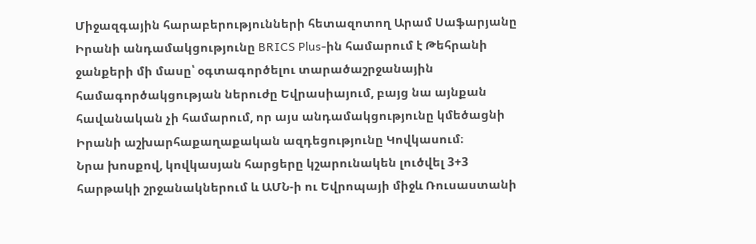Միջազգային հարաբերությունների հետազոտող Արամ Սաֆարյանը Իրանի անդամակցությունը BRICS Plus-ին համարում է Թեհրանի ջանքերի մի մասը՝ օգտագործելու տարածաշրջանային համագործակցության ներուժը Եվրասիայում, բայց նա այնքան հավանական չի համարում, որ այս անդամակցությունը կմեծացնի Իրանի աշխարհաքաղաքական ազդեցությունը Կովկասում։
Նրա խոսքով, կովկասյան հարցերը կշարունակեն լուծվել 3+3 հարթակի շրջանակներում և ԱՄՆ-ի ու Եվրոպայի միջև Ռուսաստանի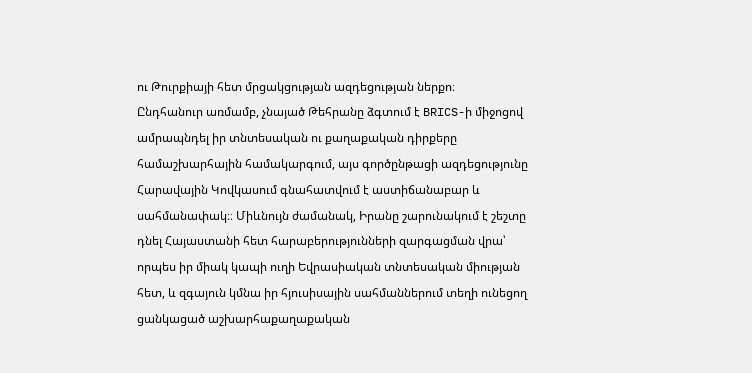ու Թուրքիայի հետ մրցակցության ազդեցության ներքո։
Ընդհանուր առմամբ, չնայած Թեհրանը ձգտում է BRICS-ի միջոցով ամրապնդել իր տնտեսական ու քաղաքական դիրքերը համաշխարհային համակարգում, այս գործընթացի ազդեցությունը Հարավային Կովկասում գնահատվում է աստիճանաբար և սահմանափակ։։ Միևնույն ժամանակ, Իրանը շարունակում է շեշտը դնել Հայաստանի հետ հարաբերությունների զարգացման վրա՝ որպես իր միակ կապի ուղի Եվրասիական տնտեսական միության հետ, և զգայուն կմնա իր հյուսիսային սահմաններում տեղի ունեցող ցանկացած աշխարհաքաղաքական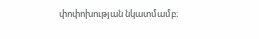փոփոխության նկատմամբ։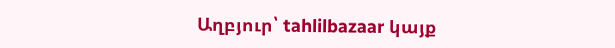Աղբյուր՝ tahlilbazaar կայք